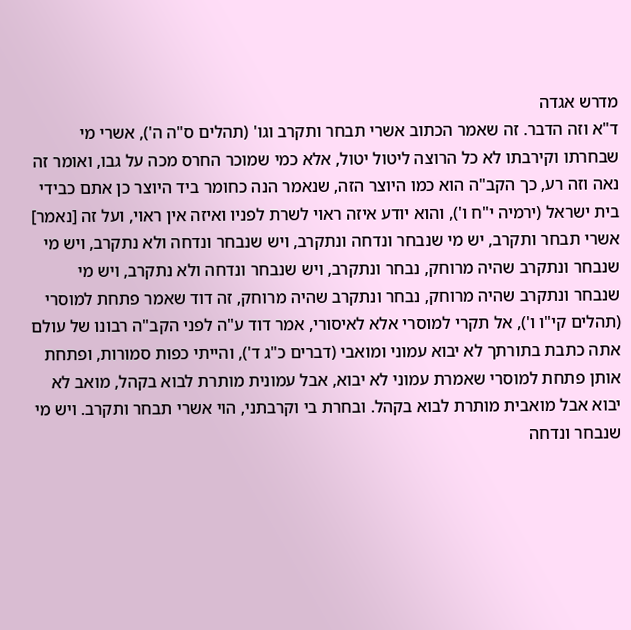מדרש אגדה
ד"א וזה הדבר. זה שאמר הכתוב אשרי תבחר ותקרב וגו' (תהלים ס"ה ה'), אשרי מי שבחרתו וקירבתו לא כל הרוצה ליטול יטול, אלא כמי שמוכר החרס מכה על גבו, ואומר זה נאה וזה רע, כך הקב"ה הוא כמו היוצר הזה, שנאמר הנה כחומר ביד היוצר כן אתם כבידי בית ישראל (ירמיה י"ח ו'), והוא יודע איזה ראוי לשרת לפניו ואיזה אין ראוי, ועל זה [נאמר] אשרי תבחר ותקרב, יש מי שנבחר ונדחה ונתקרב, ויש שנבחר ונדחה ולא נתקרב, ויש מי שנבחר ונתקרב שהיה מרוחק, נבחר ונתקרב, ויש שנבחר ונדחה ולא נתקרב, ויש מי שנבחר ונתקרב שהיה מרוחק, נבחר ונתקרב שהיה מרוחק, זה דוד שאמר פתחת למוסרי (תהלים קי"ו ו'), אל תקרי למוסרי אלא לאיסורי, אמר דוד ע"ה לפני הקב"ה רבונו של עולם אתה כתבת בתורתך לא יבוא עמוני ומואבי (דברים כ"ג ד'), והייתי כפות סמורות, ופתחת אותן פתחת למוסרי שאמרת עמוני לא יבוא, אבל עמונית מותרת לבוא בקהל, מואב לא יבוא אבל מואבית מותרת לבוא בקהל. ובחרת בי וקרבתני, הוי אשרי תבחר ותקרב. ויש מי שנבחר ונדחה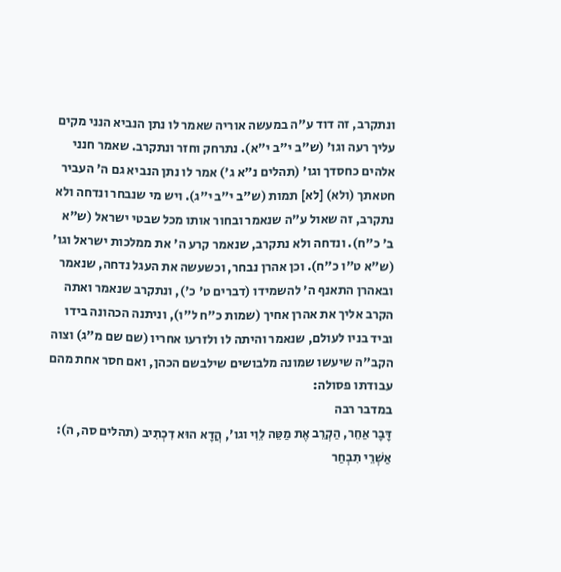ונתקרב, זה דוד ע"ה במעשה אוריה שאמר לו נתן הנביא הנני מקים עליך רעה וגו' (ש"ב י"ב י"א). נתרחק וחזר ונתקרב. שאמר חנני אלהים כחסדך וגו' (תהלים נ"א ג') אמר לו נתן הנביא גם ה' העביר חטאתך (ולא) [לא] תמות (ש"ב י"ב י"ג). ויש מי שנבחר ונדחה ולא נתקרב, זה שאול ע"ה שנאמר ובחור אותו מכל שבטי ישראל (ש"א ב' כ"ח). ונדחה ולא נתקרב, שנאמר קרע ה' את ממלכות ישראל וגו' (ש"א ט"ו כ"ח). וכן אהרן נבחר, וכשעשה את העגל נדחה, שנאמר ובאהרן התאנף ה' להשמידו (דברים ט' כ'), ונתקרב שנאמר ואתה הקרב אליך את אהרן אחיך (שמות כ"ח ל"ו), וניתנה הכהונה בידו וביד בניו לעולם, שנאמר והיתה לו ולזרעו אחריו (שם שם מ"ג) וצוה הקב"ה שיעשו שמונה מלבושים שילבשם הכהן, ואם חסר אחת מהם עבודתו פסולה:
במדבר רבה
דָּבָר אַחֵר, הַקְרֵב אֶת מַטֵּה לֵוִי וגו', הֲדָא הוּא דִכְתִיב (תהלים סה, ה): אַשְׁרֵי תִבְחַר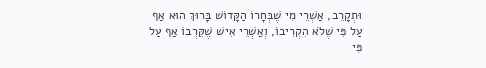וּתְקָרֵב, אַשְׁרֵי מִי שֶׁבְּחָרוֹ הַקָּדוֹשׁ בָּרוּךְ הוּא אַף עַל פִּי שֶׁלֹא הִקְרִיבוֹ, וְאַשְׁרֵי אִישׁ שֶׁקֵּרְבוֹ אַף עַל פִּי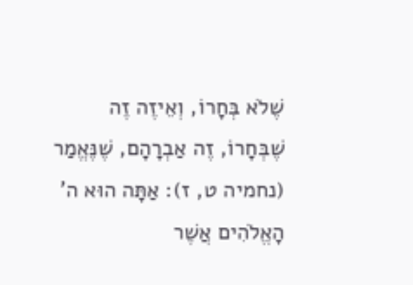שֶׁלֹא בְּחָרוֹ, וְאֵיזֶה זֶה שֶׁבְּחָרוֹ, זֶה אַבְרָהָם, שֶׁנֶּאֱמַר (נחמיה ט, ז): אַתָּה הוּא ה' הָאֱלֹהִים אֲשֶׁר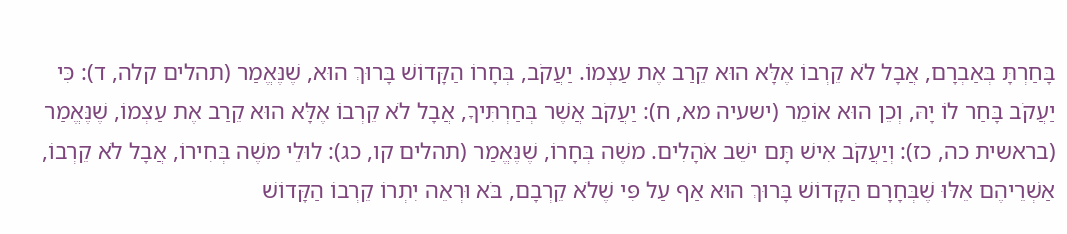בָּחַרְתָּ בְּאַבְרָם, אֲבָל לֹא קֵרְבוֹ אֶלָּא הוּא קֵרַב אֶת עַצְמוֹ. יַעֲקֹב, בְּחָרוֹ הַקָּדוֹשׁ בָּרוּךְ הוּא, שֶׁנֶּאֱמַר (תהלים קלה, ד): כִּי יַעֲקֹב בָּחַר לוֹ יָהּ, וְכֵן הוּא אוֹמֵר (ישעיה מא, ח): יַעֲקֹב אֲשֶׁר בְּחַרְתִּיךָ, אֲבָל לֹא קֵרְבוֹ אֶלָּא הוּא קֵרַב אֶת עַצְמוֹ, שֶׁנֶּאֱמַר (בראשית כה, כז): וְיַעֲקֹב אִישׁ תָּם ישֵׁב אֹהָלִים. משֶׁה בְּחָרוֹ, שֶׁנֶּאֱמַר (תהלים קו, כג): לוּלֵי משֶׁה בְּחִירוֹ, אֲבָל לֹא קֵרְבוֹ, אַשְׁרֵיהֶם אֵלּוּ שֶׁבְּחָרָם הַקָּדוֹשׁ בָּרוּךְ הוּא אַף עַל פִּי שֶׁלֹא קֵרְבָם, בֹּא וּרְאֵה יִתְרוֹ קֵרְבוֹ הַקָּדוֹשׁ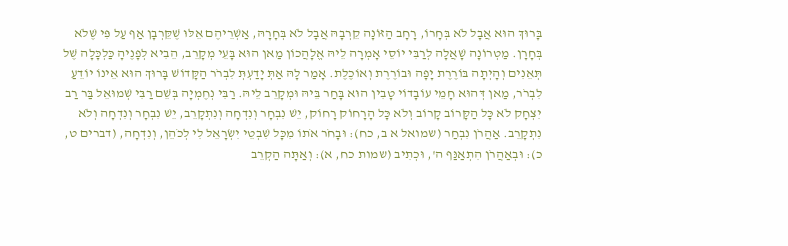בָּרוּךְ הוּא אֲבָל לֹא בְּחָרוֹ, רָחָב הַזּוֹנָה קֵרְבָהּ אֲבָל לֹא בְּחָרָהּ, אַשְׁרֵיהֶם אֵלּוּ שֶׁקֵּרְבָן אַף עַל פִּי שֶׁלֹא בְּחָרָן. מַטְרוֹנָה שָׁאֲלָה לְרַבִּי יוֹסֵי אָמְרָה לֵיהּ אֱלָהֲכוֹן מַאן הוּא בָּעֵי מְקָרֵב, הֵבִיא לְפָנֶיהָ כַּלְכָּלָה שֶׁל תְּאֵנִים וְהָיְתָה בּוֹרֶרֶת יָפָה וּבוֹרֶרֶת וְאוֹכֶלֶת. אָמַר לָהּ אַתְּ יָדַעְתְּ לִבְרֹר הַקָּדוֹשׁ בָּרוּךְ הוּא אֵינוֹ יוֹדֵעַ לִבְרֹר, מַאן דְּהוּא חָמֵי עוֹבָדוֹי טָבִין הוּא בָּחַר בֵּיהּ וּמְקָרֵב לֵיהּ. רַבִּי נְחֶמְיָה בְּשֵׁם רַבִּי שְׁמוּאֵל בַּר רַב יִצְחָק לֹא כָּל הַקָּרוֹב קָרוֹב וְלֹא כָּל הָרָחוֹק רָחוֹק, יֵשׁ נִבְחָר וְנִדְחָה וְנִתְקָרֵב, יֵשׁ נִבְחָר וְנִדְחָה וְלֹא נִתְקָרֵב. אַהֲרֹן נִבְחַר (שמואל א ב, כח): וּבָחֹר אֹתוֹ מִכָּל שִׁבְטֵי יִשְׂרָאֵל לִי לְכֹהֵן, וְנִדְחָה, (דברים ט, כ): וּבְאַהֲרֹן הִתְאַנַּף ה', וּכְתִיב (שמות כח, א): וְאַתָּה הַקְרֵב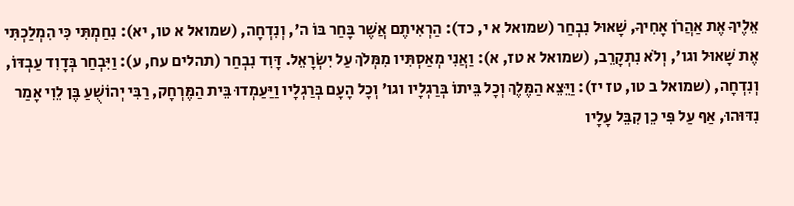אֵלֶיךָ אֶת אַהֲרֹן אָחִיךָ, שָׁאוּל נִבְחַר (שמואל א י, כד): הַרְאִיתֶם אֲשֶׁר בָּחַר בּוֹ ה', וְנִדְחָה, (שמואל א טו, יא): נִחַמְתִּי כִּי הִמְלַכְתִּי אֶת שָׁאוּל וגו', וְלֹא נִתְקָרֵב, (שמואל א טז, א): וַאֲנִי מְאַסְתִּיו מִמְּלֹךְ עַל יִשְׂרָאֵל. דָּוִד נִבְחַר (תהלים עח, ע): וַיִּבְחַר בְּדָוִד עַבְדּוֹ, וְנִדְחָה, (שמואל ב טו, טז יז): וַיֵּצֵא הַמֶּלֶךְ וְכָל בֵּיתוֹ בְּרַגְלָיו וגו' וְכָל הָעָם בְּרַגְלָיו וַיַּעַמְדוּ בֵּית הַמֶּרְחָק, רַבִּי יְהוֹשֻׁעַ בֶּן לֵוִי אָמַר נִדּוּהוּ, אַף עַל פִּי כֵן קִבֵּל עָלָיו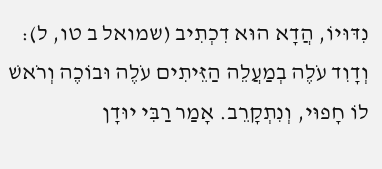נִדּוּיוֹ, הֲדָא הוּא דִכְתִיב (שמואל ב טו, ל): וְדָוִד עֹלֶה בְמַעֲלֵה הַזֵּיתִים עֹלֶה וּבוֹכֶה וְרֹאשׁ לוֹ חָפוּי, וְנִתְקָרֵב. אָמַר רַבִּי יוּדָן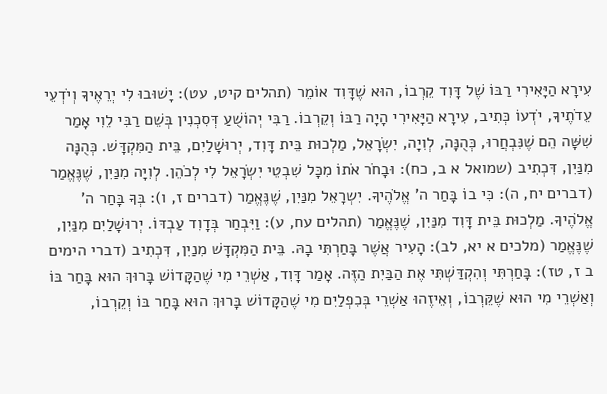עִירָא הַיָּאִירִי רַבּוֹ שֶׁל דָּוִד קֵרְבוֹ, הוּא שֶׁדָּוִד אוֹמֵר (תהלים קיט, עט): יָשׁוּבוּ לִי יְרֵאֶיךָ וְיֹדְעֵי עֵדֹתֶיךָ, יֹדְעוֹ כְּתִיב, עִירָא הַיָּאִירִי הָיָה רַבּוֹ וְקֵרְבוֹ. רַבִּי יְהוֹשֻׁעַ דְּסִכְנִין בְּשֵׁם רַבִּי לֵוִי אָמַר שִׁשָּׁה הֵם שֶׁנִּבְחֲרוּ, כְּהֻנָּה, לְוִיָה, יִשְׂרָאֵל, מַלְכוּת בֵּית דָּוִד, יְרוּשָׁלַיִם, בֵּית הַמִּקְדָּשׁ. כְּהֻנָּה מִנַּיִן, דִּכְתִיב (שמואל א ב, כח): וּבָחֹר אֹתוֹ מִכָּל שִׁבְטֵי יִשְׂרָאֵל לִי לְכֹהֵן. לְוִיָה מִנַּיִן, שֶׁנֶּאֱמַר (דברים יח, ה): כִּי בוֹ בָּחַר ה' אֱלֹהֶיךָ. יִשְרָאֵל מִנַּיִן, שֶׁנֶּאֱמַר (דברים ז, ו): בְּךָ בָּחַר ה' אֱלֹהֶיךָ. מַלְכוּת בֵּית דָּוִד מִנַּיִן, שֶׁנֶּאֱמַר (תהלים עח, ע): וַיִּבְחַר בְּדָוִד עַבְדּוֹ. יְרוּשָׁלַיִם מִנַּיִן, שֶׁנֶּאֱמַר (מלכים א יא, לב): הָעִיר אֲשֶׁר בָּחַרְתִּי בָהּ. בֵּית הַמִּקְדָּשׁ מִנַיִן, דִּכְתִיב (דברי הימים ב ז, טז): בָּחַרְתִּי וְהִקְדַּשְׁתִּי אֶת הַבַּיִת הַזֶּה. אָמַר דָּוִד, אַשְׁרֵי מִי שֶׁהַקָּדוֹשׁ בָּרוּךְ הוּא בָּחַר בּוֹ וְאַשְׁרֵי מִי הוּא שֶׁקֵּרְבוֹ, וְאֵיזֶהוּ אַשְׁרֵי בְּכִפְלַיִם מִי שֶׁהַקָּדוֹשׁ בָּרוּךְ הוּא בָּחַר בּוֹ וְקֵרְבוֹ,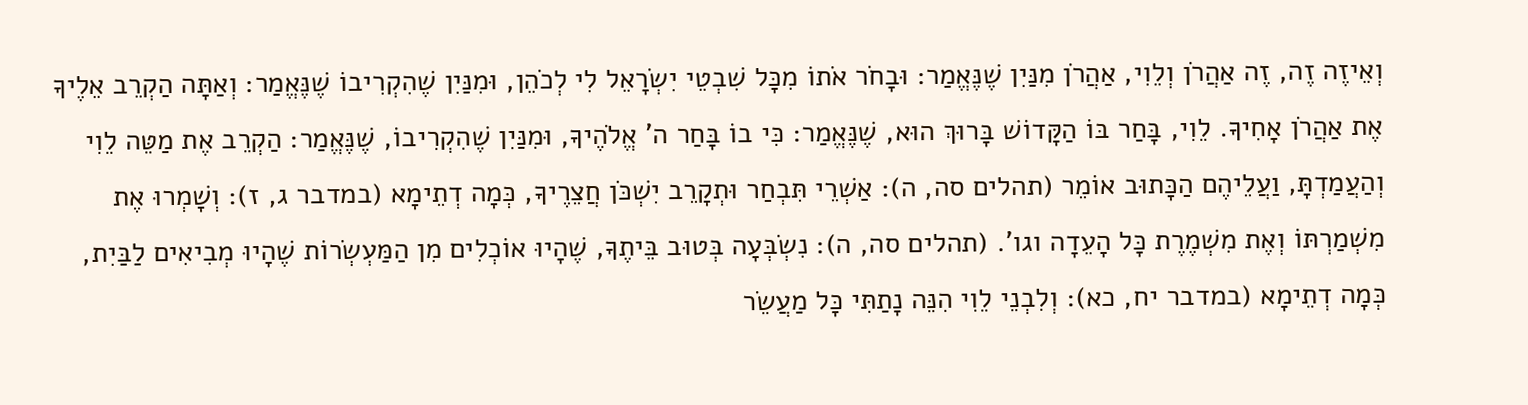וְאֵיזֶה זֶה, זֶה אַהֲרֹן וְלֵוִי, אַהֲרֹן מִנַּיִן שֶׁנֶּאֱמַר: וּבָחֹר אֹתוֹ מִכָּל שִׁבְטֵי יִשְׂרָאֵל לִי לְכֹהֵן, וּמִנַּיִן שֶׁהִקְרִיבוֹ שֶׁנֶּאֱמַר: וְאַתָּה הַקְרֵב אֵלֶיךָ אֶת אַהֲרֹן אָחִיךָ. לֵוִי, בָּחַר בּוֹ הַקָּדוֹשׁ בָּרוּךְ הוּא, שֶׁנֶּאֱמַר: כִּי בוֹ בָּחַר ה' אֱלֹהֶיךָ, וּמִנַּיִן שֶׁהִקְרִיבוֹ, שֶׁנֶּאֱמַר: הַקְרֵב אֶת מַטֵּה לֵוִי וְהַעֲמַדְתָּ, וַעֲלֵיהֶם הַכָּתוּב אוֹמֵר (תהלים סה, ה): אַשְׁרֵי תִּבְחַר וּתְקָרֵב יִשְׁכֹּן חֲצֵרֶיךָ, כְּמָה דְתֵימָא (במדבר ג, ז): וְשָׁמְרוּ אֶת מִשְׁמַרְתּוֹ וְאֶת מִשְׁמֶרֶת כָּל הָעֵדָה וגו'. (תהלים סה, ה): נִשְׂבְּעָה בְּטוּב בֵּיתֶךָ, שֶׁהָיוּ אוֹכְלִים מִן הַמַּעְשְׂרוֹת שֶׁהָיוּ מְבִיאִים לַבַּיִת, כְּמָה דְתֵימָא (במדבר יח, כא): וְלִבְנֵי לֵוִי הִנֵּה נָתַתִּי כָּל מַעֲשֵׂר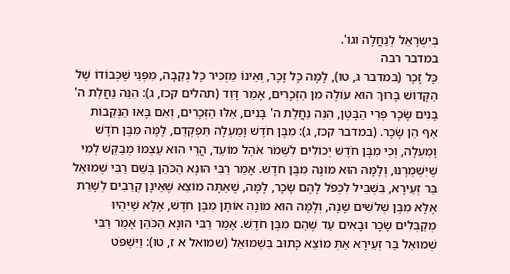בְּיִשְׂרָאֵל לְנַחֲלָה וגו'.
במדבר רבה
כָּל זָכָר (במדבר ג, טו), לָמָּה כָּל זָכָר, וְאֵינוֹ מַזְכִּיר כָּל נְקֵבָה, מִפְּנֵי שֶׁכְּבוֹדוֹ שֶׁל הַקָּדוֹשׁ בָּרוּךְ הוּא עוֹלֶה מִן הַזְּכָרִים, אָמַר דָּוִד (תהלים קכז, ג): הִנֵּה נַחֲלַת ה' בָּנִים שָׂכָר פְּרִי הַבָּטֶן, הִנֵּה נַחֲלַת ה' בָּנִים, אֵלּוּ הַזְּכָרִים, וְאִם בָּאוּ הַנְּקֵבוֹת אַף הֵן שָׂכָר. (במדבר קכז, ג): מִבֶּן חֹדֶשׁ וָמַעְלָה תִּפְקְדֵם, לָמָּה מִבֶּן חֹדֶשׁ וָמַעְלָה, וְכִי מִבֶּן חֹדֶשׁ יְכוֹלִים לִשְׁמֹר אֹהֶל מוֹעֵד, הֲרֵי הוּא עַצְמוֹ מְבַקֵּשׁ לְמִי שֶׁיִּשְׁמְרֶנּוּ, וְלָמָּה הוּא מוֹנֶה מִבֶּן חֹדֶשׁ. אָמַר רַבִּי הוּנָא הַכֹּהֵן בְּשֵׁם רַבִּי שְׁמוּאֵל בַּר זְעֵירָא, בִּשְׁבִיל לִכְפֹּל לָהֶם שָׂכָר, לָמָּה, שֶׁאַתָּה מוֹצֵא שֶׁאֵינָן קְרֵבִים לְשָׁרֵת אֶלָּא מִבֶּן שְׁלשִׁים שָׁנָה, וְלָמָּה הוּא מוֹנֶה אוֹתָן מִבֶּן חֹדֶשׁ, אֶלָּא שֶׁיִּהְיוּ מְקַבְּלִים שָׂכָר וּבָאִים עַד שֶׁהֵם מִבֶּן חֹדֶשׁ. אָמַר רַבִּי הוּנָא הַכֹּהֵן אָמַר רַבִּי שְׁמוּאֵל בַּר זְעֵירָא אַתְּ מוֹצֵא כָּתוּב בִּשְׁמוּאֵל (שמואל א ז, טו): וַיִּשְׁפֹּט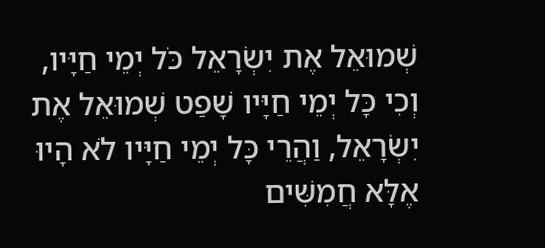שְׁמוּאֵל אֶת יִשְׂרָאֵל כֹּל יְמֵי חַיָּיו, וְכִי כָּל יְמֵי חַיָּיו שָׁפַט שְׁמוּאֵל אֶת יִשְׂרָאֵל, וַהֲרֵי כָּל יְמֵי חַיָּיו לֹא הָיוּ אֶלָּא חֲמִשִּׁים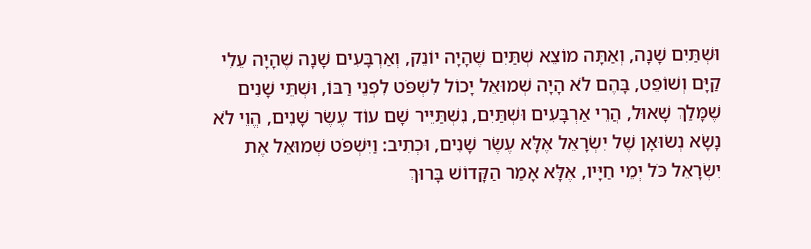וּשְׁתַּיִם שָׁנָה, וְאַתָּה מוֹצֵא שְׁתַּיִם שֶׁהָיָה יוֹנֵק, וְאַרְבָּעִים שָׁנָה שֶׁהָיָה עֵלִי קַיָּם וְשׁוֹפֵט, בָּהֶם לֹא הָיָה שְׁמוּאֵל יָכוֹל לִשְׁפֹּט לִפְנֵי רַבּוֹ, וּשְׁתֵּי שָׁנִים שֶׁמָּלַךְ שָׁאוּל, הֲרֵי אַרְבָּעִים וּשְׁתַּיִם, נִשְׁתַּיֵּיר שָׁם עוֹד עֶשֶׂר שָׁנִים, הֱוֵי לֹא נָשָׂא נְשׂוּאָן שֶׁל יִשְׂרָאֵל אֶלָּא עֶשֶׂר שָׁנִים, וּכְתִיב: וַיִּשְׁפֹּט שְׁמוּאֵל אֶת יִשְׂרָאֵל כֹּל יְמֵי חַיָּיו, אֶלָּא אָמַר הַקָּדוֹשׁ בָּרוּךְ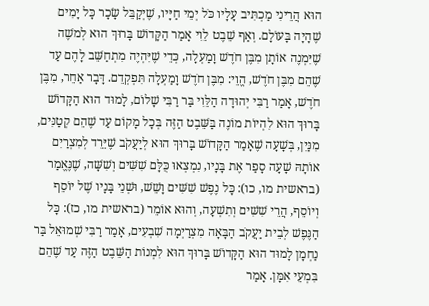הוּא הֲרֵינִי מַכְתִּיב עָלָיו כֹּל יְמֵי חַיָּיו, שֶׁיְקַבֵּל שָׂכָר כָּל יָמִים שֶׁהָיָה בָּעוֹלָם. וְאַף שֵׁבֶט לֵוִי אָמַר הַקָּדוֹשׁ בָּרוּךְ הוּא לְמשֶׁה שֶׁיִּמְנֶה אוֹתָן מִבֶּן חֹדֶשׁ וָמַעְלָה, כְּדֵי שֶׁיִּהְיֶה מִתְחַשֵּׁב לָהֶם עַד שֶׁהֵם מִבֶּן חֹדֶשׁ, הֱוֵי: מִבֶּן חֹדֶשׁ וָמַעְלָה תִּפְקְדֵם. דָּבָר אַחֵר, מִבֶּן חֹדֶשׁ, אָמַר רַבִּי יְהוּדָה הַלֵּוִי בַּר רַבִּי שָׁלוֹם, לָמוּד הוּא הַקָּדוֹשׁ בָּרוּךְ הוּא לִהְיוֹת מוֹנֶה בַּשֵּׁבֶט הַזֶּה בְּכָל מָקוֹם עַד שֶׁהֵם קְטַנִּים, מִנַּיִן, בְּשָׁעָה שֶׁאָמַר הַקָּדוֹשׁ בָּרוּךְ הוּא לְיַעֲקֹב שֶׁיֵּרֵד לְמִצְרַיִם אוֹתָהּ שָׁעָה סָפַר אֶת בָּנָיו, נִמְצְאוּ כֻּלָּם שִׁשִּׁים וְשִׁשָּׁה, שֶׁנֶּאֱמַר (בראשית מו, כו): כָּל נֶפֶשׁ שִׁשִּׁים וָשֵׁשׁ, וּשְׁנֵי בָּנָיו שֶׁל יוֹסֵף וְיוֹסֵף, הֲרֵי שִׁשִּׁים וְתִשְׁעָה, וְהוּא אוֹמֵר (בראשית מו, כז): כָּל הַנֶּפֶשׁ לְבֵית יַעֲקֹב הַבָּאָה מִצְרַיְמָה שִׁבְעִים, אָמַר רַבִּי שְׁמוּאֵל בַּר נַחְמָן לָמוּד הוּא הַקָּדוֹשׁ בָּרוּךְ הוּא לִמְנוֹת הַשֵּׁבֶט הַזֶּה עַד שֶׁהֵם בִּמְעֵי אִמָּן. אָמַר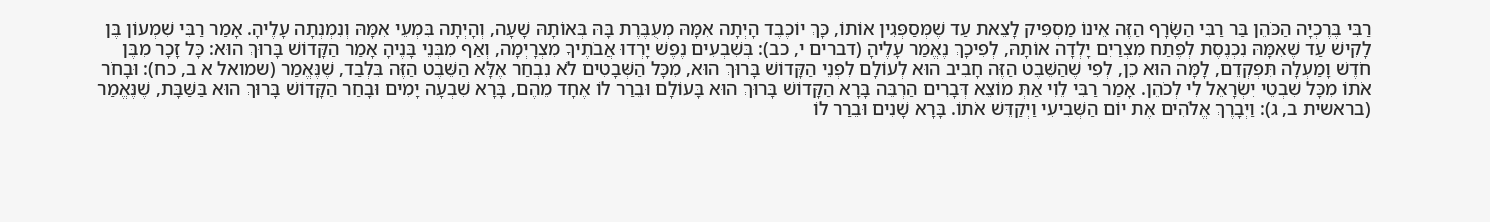רַבִּי בֶּרֶכְיָה הַכֹּהֵן בַּר רַבִּי הַשָֹּׂרָף הַזֶּה אֵינוֹ מַסְפִּיק לָצֵאת עַד שֶׁמְּסַפְּגִין אוֹתוֹ, כָּךְ יוֹכֶבֶד הָיְתָה אִמָּהּ מְעֻבֶּרֶת בָּהּ בְּאוֹתָהּ שָׁעָה, וְהָיְתָה בִּמְעֵי אִמָּהּ וְנִמְנְתָה עָלֶיהָ. אָמַר רַבִּי שִׁמְעוֹן בֶּן לָקִישׁ עַד שֶׁאִמָּהּ נִכְנֶסֶת לְפֶתַח מִצְרַיִם יָלְדָה אוֹתָהּ, לְפִיכָךְ נֶאֱמַר עָלֶיהָ (דברים י, כב): בְּשִׁבְעִים נֶפֶשׁ יָרְדוּ אֲבֹתֶיךָ מִצְרָיְמָה, וְאַף מִבְּנֵי בָּנֶיהָ אָמַר הַקָּדוֹשׁ בָּרוּךְ הוּא: כָּל זָכָר מִבֶּן חֹדֶשׁ וָמַעְלָה תִּפְקְדֵם, לָמָּה הוּא כֵן, לְפִי שֶׁהַשֵּׁבֶט הַזֶּה חָבִיב הוּא לְעוֹלָם לִפְנֵי הַקָּדוֹשׁ בָּרוּךְ הוּא, מִכָּל הַשְּׁבָטִים לֹא נִבְחַר אֶלָּא הַשֵּׁבֶט הַזֶּה בִּלְבַד, שֶׁנֶּאֱמַר (שמואל א ב, כח): וּבָחֹר אֹתוֹ מִכָּל שִׁבְטֵי יִשְׂרָאֵל לִי לְכֹהֵן. אָמַר רַבִּי לֵוִי אַתְּ מוֹצֵא דְּבָרִים הַרְבֵּה בָּרָא הַקָּדוֹשׁ בָּרוּךְ הוּא בָּעוֹלָם וּבֵרַר לוֹ אֶחָד מֵהֶם, בָּרָא שִׁבְעָה יָמִים וּבָחַר הַקָּדוֹשׁ בָּרוּךְ הוּא בַּשַּׁבָּת, שֶׁנֶּאֱמַר (בראשית ב, ג): וַיְבָרֶךְ אֱלֹהִים אֶת יוֹם הַשְּׁבִיעִי וַיְקַדֵּשׁ אֹתוֹ. בָּרָא שָׁנִים וּבֵרַר לוֹ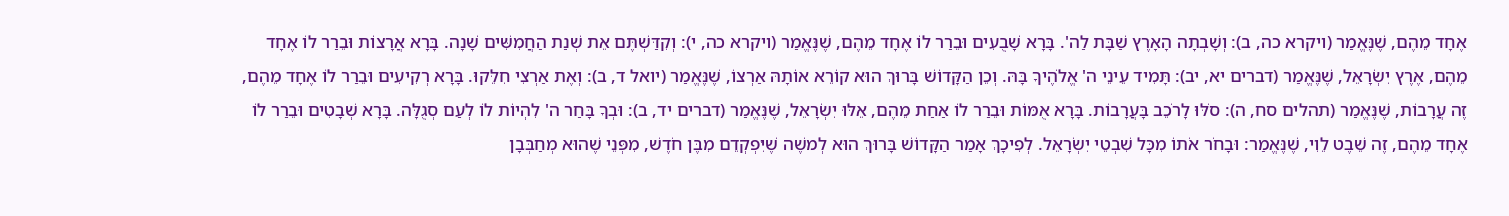אֶחָד מֵהֶם, שֶׁנֶּאֱמַר (ויקרא כה, ב): וְשָׁבְתָה הָאָרֶץ שַׁבָּת לַה'. בָּרָא שָׁבֻעִים וּבֵרַר לוֹ אֶחָד מֵהֶם, שֶׁנֶּאֱמַר (ויקרא כה, י): וְקִדַּשְׁתֶּם אֵת שְׁנַת הַחֲמִשִּׁים שָׁנָה. בָּרָא אֲרָצוֹת וּבֵרַר לוֹ אֶחָד מֵהֶם, אֶרֶץ יִשְׂרָאֵל, שֶׁנֶּאֱמַר (דברים יא, יב): תָּמִיד עֵינֵי ה' אֱלֹהֶיךָ בָּהּ. וְכֵן הַקָּדוֹשׁ בָּרוּךְ הוּא קוֹרֵא אוֹתָהּ אַרְצוֹ, שֶׁנֶּאֱמַר (יואל ד, ב): וְאֶת אַרְצִי חִלֵּקוּ. בָּרָא רְקִיעִים וּבֵרַר לוֹ אֶחָד מֵהֶם, זֶה עֲרָבוֹת, שֶׁנֶּאֱמַר (תהלים סח, ה): סֹלּוּ לָרֹכֵב בָּעֲרָבוֹת. בָּרָא אֻמּוֹת וּבֵרַר לוֹ אַחַת מֵהֶם, אֵלּוּ יִשְׂרָאֵל, שֶׁנֶּאֱמַר (דברים יד, ב): וּבְךָ בָּחַר ה' לִהְיוֹת לוֹ לְעַם סְגֻלָּה. בָּרָא שְׁבָטִים וּבֵרַר לוֹ אֶחָד מֵהֶם, זֶה שֵׁבֶט לֵוִי, שֶׁנֶּאֱמַר: וּבָחֹר אֹתוֹ מִכָּל שִׁבְטֵי יִשְׂרָאֵל. לְפִיכָךְ אָמַר הַקָּדוֹשׁ בָּרוּךְ הוּא לְמשֶׁה שֶׁיִּפְקְדֵם מִבֶּן חֹדֶשׁ, מִפְּנֵי שֶׁהוּא מְחַבְּבָן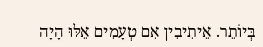בְּיוֹתֵר. אֵיתִיבִין אִם טְעָמִים אֵלּוּ הָיָה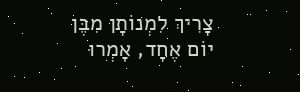צָרִיךְ לִמְנוֹתָן מִבֶּן יוֹם אֶחָד, אָמְרוּ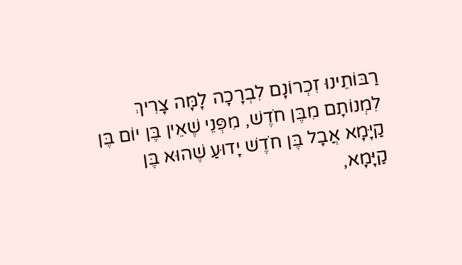רַבּוֹתֵינוּ זִכְרוֹנָם לִבְרָכָה לָמָּה צָרִיךְ לִמְנוֹתָם מִבֶּן חֹדֶשׁ, מִפְּנֵי שֶׁאֵין בֶּן יוֹם בֶּן קַיָּמָא אֲבָל בֶּן חֹדֶשׁ יָדוּעַ שֶׁהוּא בֶּן קַיָּמָא,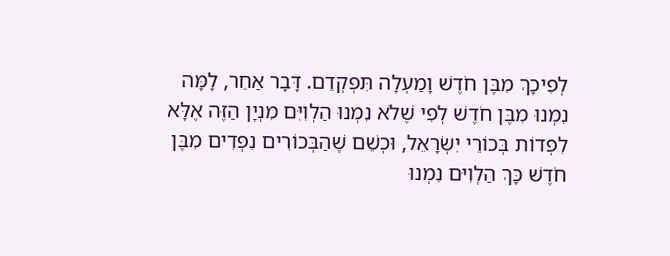לְפִיכָךְ מִבֶּן חֹדֶשׁ וָמַעְלָה תִּפְקְדֵם. דָּבָר אַחֵר, לָמָּה נִמְנוּ מִבֶּן חֹדֶשׁ לְפִי שֶׁלֹא נִמְנוּ הַלְוִיִּם מִנְיָן הַזֶּה אֶלָּא לִפְדוֹת בְּכוֹרֵי יִשְׂרָאֵל, וּכְשֵׁם שֶׁהַבְּכוֹרִים נִפְדִים מִבֶּן חֹדֶשׁ כָּךְ הַלְוִיּם נִמְנוּ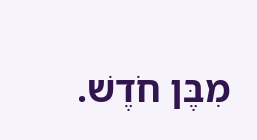מִבֶּן חֹדֶשׁ.